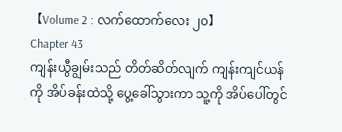【Volume 2 : လက်ထောက်လေး ၂၀】
Chapter 43
ကျန်းယွီချွမ်းသည် တိတ်ဆိတ်လျက် ကျန်းကျင်ယန်ကို အိပ်ခန်းထဲသို့ ပွေ့ခေါ်သွားကာ သူ့ကို အိပ်ပေါ်တွင်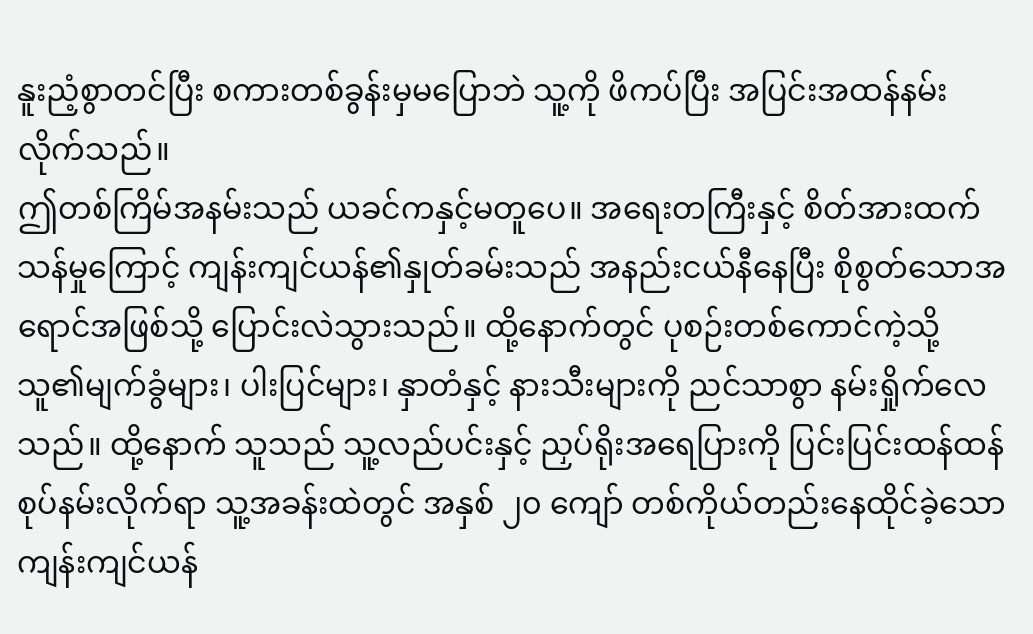နူးညံ့စွာတင်ပြီး စကားတစ်ခွန်းမှမပြောဘဲ သူ့ကို ဖိကပ်ပြီး အပြင်းအထန်နမ်းလိုက်သည်။
ဤတစ်ကြိမ်အနမ်းသည် ယခင်ကနှင့်မတူပေ။ အရေးတကြီးနှင့် စိတ်အားထက်သန်မှုကြောင့် ကျန်းကျင်ယန်၏နှုတ်ခမ်းသည် အနည်းငယ်နီနေပြီး စိုစွတ်သောအရောင်အဖြစ်သို့ ပြောင်းလဲသွားသည်။ ထို့နောက်တွင် ပုစဉ်းတစ်ကောင်ကဲ့သို့ သူ၏မျက်ခွံများ၊ ပါးပြင်များ၊ နှာတံနှင့် နားသီးများကို ညင်သာစွာ နမ်းရှိုက်လေသည်။ ထို့နောက် သူသည် သူ့လည်ပင်းနှင့် ညှပ်ရိုးအရေပြားကို ပြင်းပြင်းထန်ထန် စုပ်နမ်းလိုက်ရာ သူ့အခန်းထဲတွင် အနှစ် ၂၀ ကျော် တစ်ကိုယ်တည်းနေထိုင်ခဲ့သော ကျန်းကျင်ယန်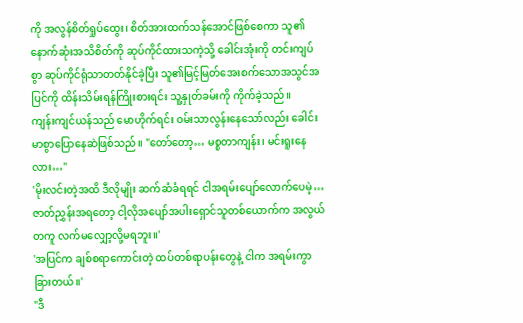ကို အလွန်စိတ်ရှုပ်ထွေး၊ စိတ်အားထက်သန်အောင်ဖြစ်စေကာ သူ၏နောက်ဆုံးအသိစိတ်ကို ဆုပ်ကိုင်ထားသကဲ့သို့ ခေါင်းအုံးကို တင်းကျပ်စွာ ဆုပ်ကိုင်ရုံသာတတ်နိုင်ခဲ့ပြီး သူ၏မြင့်မြတ်အေးစက်သောအသွင်အပြင်ကို ထိန်းသိမ်းရန်ကြိုးစားရင်း သူ့နှုတ်ခမ်းကို ကိုက်ခဲ့သည်။
ကျန်းကျင်ယန်သည် မောဟိုက်ရင်း ဝမ်းသာလွန်းနေသော်လည်း ခေါင်းမာစွာပြောနေဆဲဖြစ်သည်။ "တော်တော့… မစ္စတာကျန်း၊ မင်းရူးနေလား…"
'မိုးလင်းတဲ့အထိ ဒီလိုမျိုး ဆက်ဆံခံရရင် ငါအရမ်းပျော်လောက်ပေမဲ့… ဇာတ်ညွှန်းအရတော့ ငါ့လိုအပျော်အပါးရှောင်သူတစ်ယောက်က အလွယ်တကူ လက်မလျှော့လို့မရဘူး။'
'အပြင်က ချစ်စရာကောင်းတဲ့ ထပ်တစ်ရာပန်းတွေနဲ့ ငါက အရမ်းကွာခြားတယ်။'
"ဒီ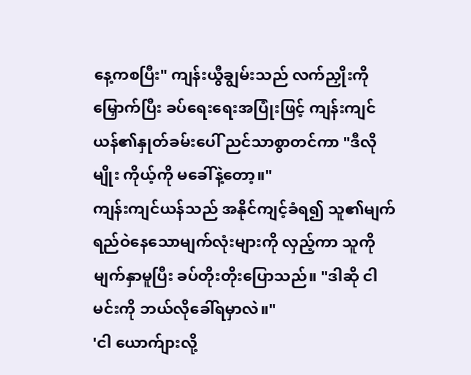နေ့ကစပြီး" ကျန်းယွီချွမ်းသည် လက်ညှိုးကိုမြှောက်ပြီး ခပ်ရေးရေးအပြုံးဖြင့် ကျန်းကျင်ယန်၏နှုတ်ခမ်းပေါ် ညင်သာစွာတင်ကာ "ဒီလိုမျိုး ကိုယ့်ကို မခေါ်နဲ့တော့။"
ကျန်းကျင်ယန်သည် အနိုင်ကျင့်ခံရ၍ သူ၏မျက်ရည်ဝဲနေသောမျက်လုံးများကို လှည့်ကာ သူကို မျက်နှာမူပြီး ခပ်တိုးတိုးပြောသည်။ "ဒါဆို ငါ မင်းကို ဘယ်လိုခေါ်ရမှာလဲ။"
'ငါ ယောက်ျားလို့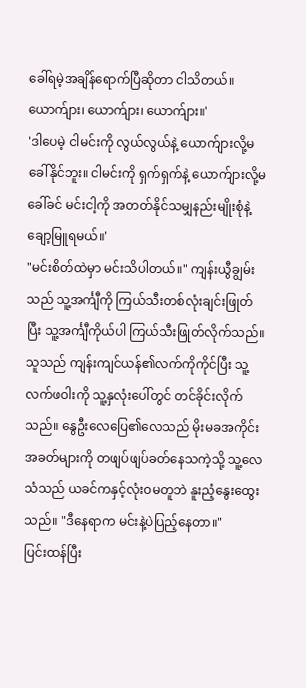ခေါ်ရမဲ့အချိန်ရောက်ပြီဆိုတာ ငါသိတယ်။ ယောက်ျား၊ ယောက်ျား၊ ယောက်ျား။'
'ဒါပေမဲ့ ငါမင်းကို လွယ်လွယ်နဲ့ ယောက်ျားလို့မခေါ်နိုင်ဘူး။ ငါမင်းကို ရှက်ရှက်နဲ့ ယောက်ျားလို့မခေါ်ခင် မင်းငါ့ကို အတတ်နိုင်သမျှနည်းမျိုးစုံနဲ့ ချော့မြူရမယ်။'
"မင်းစိတ်ထဲမှာ မင်းသိပါတယ်။" ကျန်းယွီချွမ်းသည် သူ့အင်္ကျီကို ကြယ်သီးတစ်လုံးချင်းဖြုတ်ပြီး သူ့အင်္ကျီကိုယ်ပါ ကြယ်သီးဖြုတ်လိုက်သည်။ သူသည် ကျန်းကျင်ယန်၏လက်ကိုကိုင်ပြီး သူ့လက်ဖဝါးကို သူ့နှလုံးပေါ်တွင် တင်ခိုင်းလိုက်သည်။ နွေဦးလေပြေ၏လေသည် မိုးမခအကိုင်းအခတ်များကို တဖျပ်ဖျပ်ခတ်နေသကဲ့သို့ သူ့လေသံသည် ယခင်ကနှင့်လုံးဝမတူဘဲ နူးညံ့နွေးထွေးသည်။ "ဒီနေရာက မင်းနဲ့ပဲပြည့်နေတာ။"
ပြင်းထန်ပြီး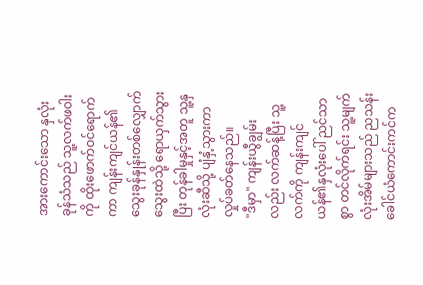အားကောင်းသော နှလုံးခုန်သံသည် သူ့လက်ဖဝါးကို ထိုးဖောက်ဝင်ရောက်ကာ ကျန်းကျင်ယန်၏သွေးခုန်နှုန်းတစ်လျှောက် သွေးထဲသို့ ရောယှက်သွားပြီး တုန်ခါမှုနှင့်အတူ သူ့နှလုံးဆီသို့ ပျံနှံ့သွားကာ လှုပ်ခတ်နေသည်။
"ဒီမှာ" ကျန်းယွီချွမ်းလည်း လက်ဆန့်ပြီး သူ့လက်ကို ကျန်းကျင်ယန်၏နှလုံးပေါ် ညင်သာစွာ တင်လိုက်ရင်း သူ့မျက်လုံးအိမ်များသည် ညသန်းခေါင်ယံကောင်းကင်က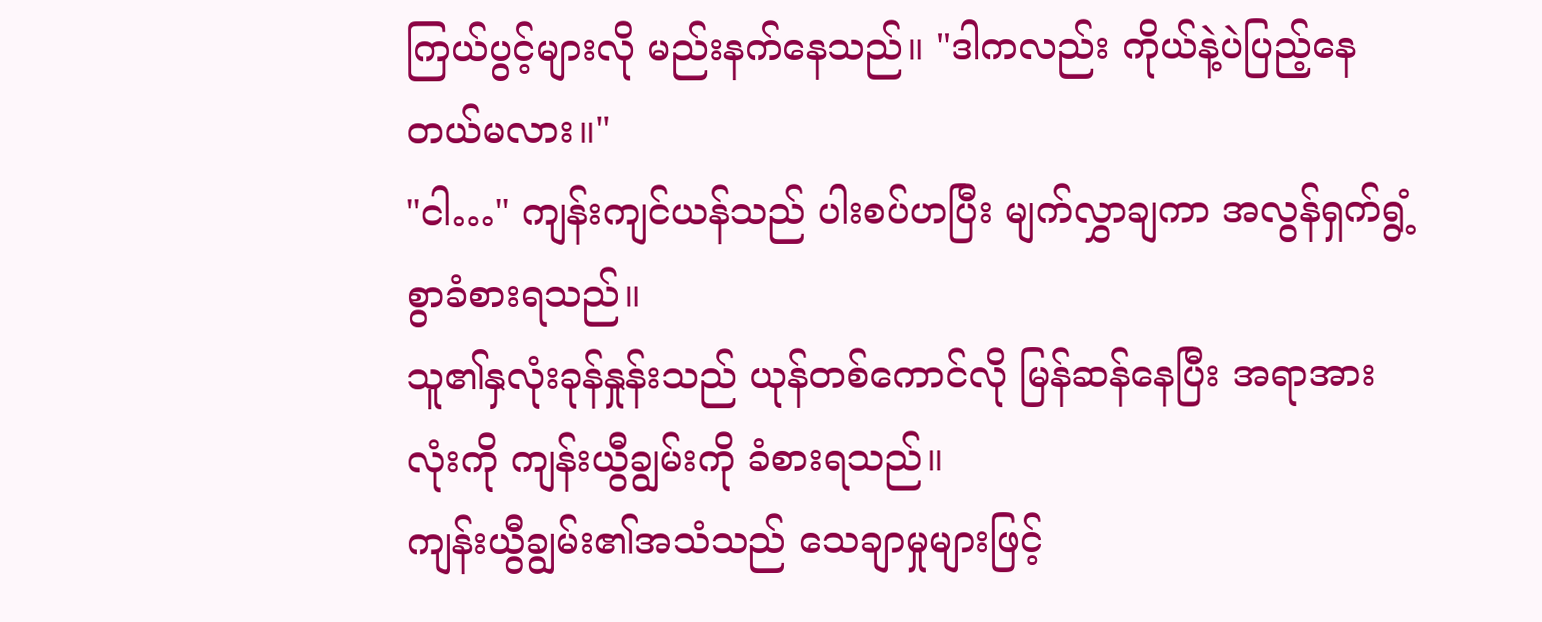ကြယ်ပွင့်များလို မည်းနက်နေသည်။ "ဒါကလည်း ကိုယ်နဲ့ပဲပြည့်နေတယ်မလား။"
"ငါ…" ကျန်းကျင်ယန်သည် ပါးစပ်ဟပြီး မျက်လွှာချကာ အလွန်ရှက်ရွံ့စွာခံစားရသည်။
သူ၏နှလုံးခုန်နှုန်းသည် ယုန်တစ်ကောင်လို မြန်ဆန်နေပြီး အရာအားလုံးကို ကျန်းယွီချွမ်းကို ခံစားရသည်။
ကျန်းယွီချွမ်း၏အသံသည် သေချာမှုများဖြင့်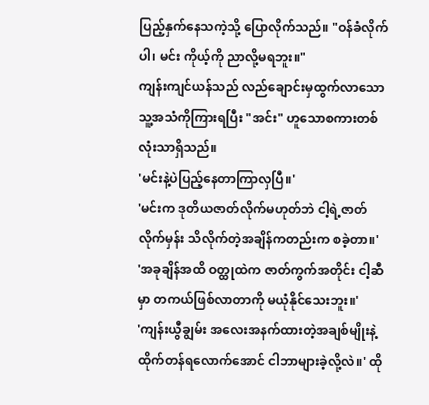ပြည့်နှက်နေသကဲ့သို့ ပြောလိုက်သည်။ "ဝန်ခံလိုက်ပါ၊ မင်း ကိုယ့်ကို ညာလို့မရဘူး။"
ကျန်းကျင်ယန်သည် လည်ချောင်းမှထွက်လာသော သူ့အသံကိုကြားရပြီး "အင်း" ဟူသောစကားတစ်လုံးသာရှိသည်။
'မင်းနဲ့ပဲပြည့်နေတာကြာလှပြီ။'
'မင်းက ဒုတိယဇာတ်လိုက်မဟုတ်ဘဲ ငါ့ရဲ့ဇာတ်လိုက်မှန်း သိလိုက်တဲ့အချိန်ကတည်းက စခဲ့တာ။'
'အခုချိန်အထိ ဝတ္ထုထဲက ဇာတ်ကွက်အတိုင်း ငါ့ဆီမှာ တကယ်ဖြစ်လာတာကို မယုံနိုင်သေးဘူး။'
'ကျန်းယွီချွမ်း အလေးအနက်ထားတဲ့အချစ်မျိုးနဲ့ ထိုက်တန်ရလောက်အောင် ငါဘာများခဲ့လို့လဲ။' ထို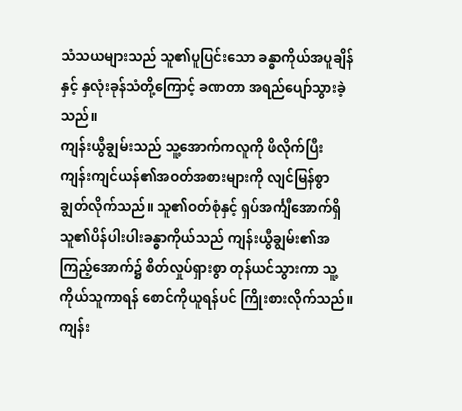သံသယများသည် သူ၏ပူပြင်းသော ခန္ဓာကိုယ်အပူချိန်နှင့် နှလုံးခုန်သံတို့ကြောင့် ခဏတာ အရည်ပျော်သွားခဲ့သည်။
ကျန်းယွီချွမ်းသည် သူ့အောက်ကလူကို ဖိလိုက်ပြီး ကျန်းကျင်ယန်၏အဝတ်အစားများကို လျင်မြန်စွာ ချွတ်လိုက်သည်။ သူ၏ဝတ်စုံနှင့် ရှပ်အင်္ကျီအောက်ရှိ သူ၏ပိန်ပါးပါးခန္ဓာကိုယ်သည် ကျန်းယွီချွမ်း၏အကြည့်အောက်၌ စိတ်လှုပ်ရှားစွာ တုန်ယင်သွားကာ သူ့ကိုယ်သူကာရန် စောင်ကိုယူရန်ပင် ကြိုးစားလိုက်သည်။ ကျန်း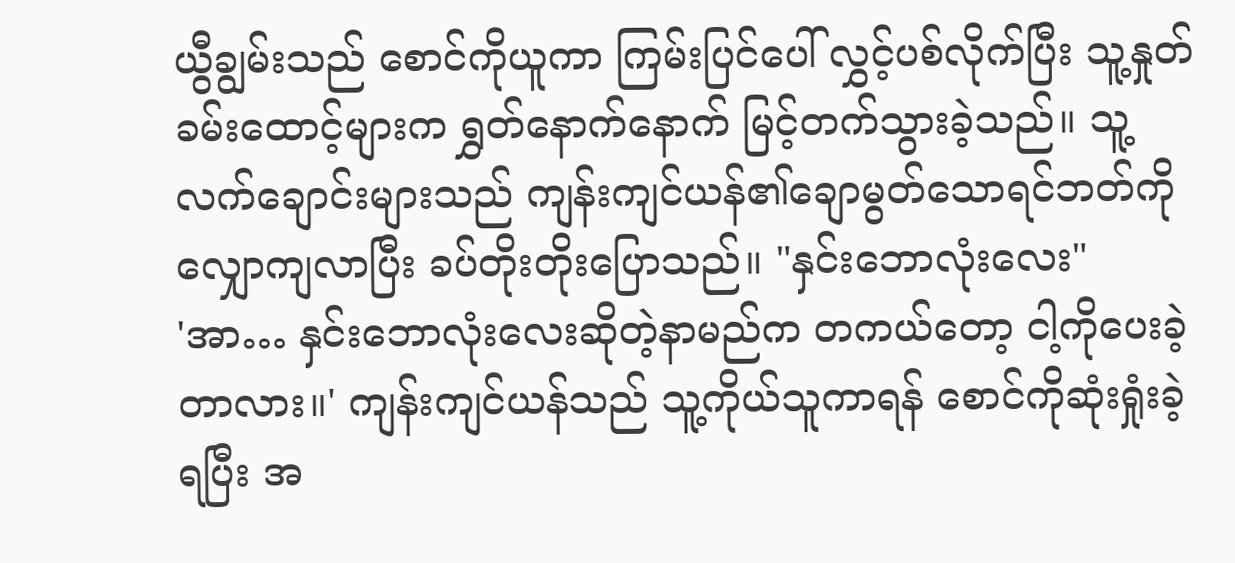ယွီချွမ်းသည် စောင်ကိုယူကာ ကြမ်းပြင်ပေါ် လွှင့်ပစ်လိုက်ပြီး သူ့နှုတ်ခမ်းထောင့်များက ရွှတ်နောက်နောက် မြင့်တက်သွားခဲ့သည်။ သူ့လက်ချောင်းများသည် ကျန်းကျင်ယန်၏ချောမွတ်သောရင်ဘတ်ကို လျှောကျလာပြီး ခပ်တိုးတိုးပြောသည်။ "နှင်းဘောလုံးလေး"
'အာ… နှင်းဘောလုံးလေးဆိုတဲ့နာမည်က တကယ်တော့ ငါ့ကိုပေးခဲ့တာလား။' ကျန်းကျင်ယန်သည် သူ့ကိုယ်သူကာရန် စောင်ကိုဆုံးရှုံးခဲ့ရပြီး အ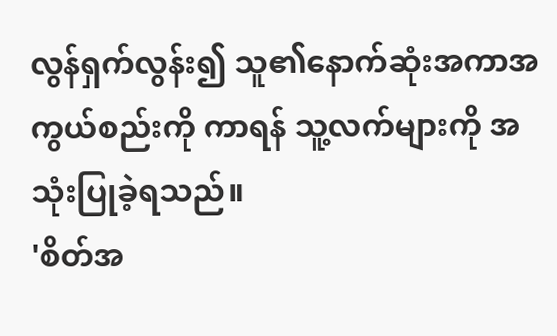လွန်ရှက်လွန်း၍ သူ၏နောက်ဆုံးအကာအကွယ်စည်းကို ကာရန် သူ့လက်များကို အသုံးပြုခဲ့ရသည်။
'စိတ်အ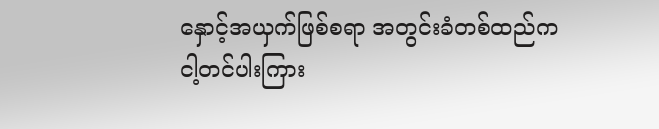နှောင့်အယှက်ဖြစ်စရာ အတွင်းခံတစ်ထည်က ငါ့တင်ပါးကြား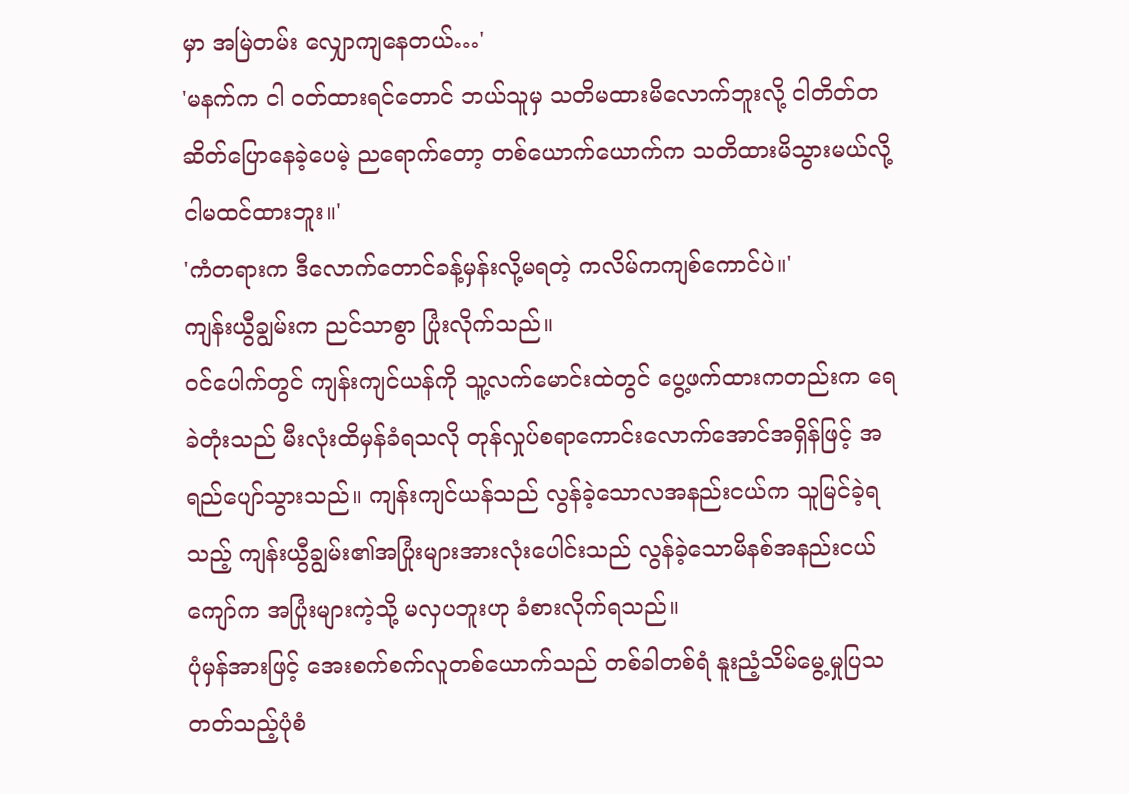မှာ အမြဲတမ်း လျှောကျနေတယ်…'
'မနက်က ငါ ဝတ်ထားရင်တောင် ဘယ်သူမှ သတိမထားမိလောက်ဘူးလို့ ငါတိတ်တဆိတ်ပြောနေခဲ့ပေမဲ့ ညရောက်တော့ တစ်ယောက်ယောက်က သတိထားမိသွားမယ်လို့ ငါမထင်ထားဘူး။'
'ကံတရားက ဒီလောက်တောင်ခန့်မှန်းလို့မရတဲ့ ကလိမ်ကကျစ်ကောင်ပဲ။'
ကျန်းယွီချွမ်းက ညင်သာစွာ ပြုံးလိုက်သည်။
ဝင်ပေါက်တွင် ကျန်းကျင်ယန်ကို သူ့လက်မောင်းထဲတွင် ပွေ့ဖက်ထားကတည်းက ရေခဲတုံးသည် မီးလုံးထိမှန်ခံရသလို တုန်လှုပ်စရာကောင်းလောက်အောင်အရှိန်ဖြင့် အရည်ပျော်သွားသည်။ ကျန်းကျင်ယန်သည် လွန်ခဲ့သောလအနည်းငယ်က သူမြင်ခဲ့ရသည့် ကျန်းယွီချွမ်း၏အပြုံးများအားလုံးပေါင်းသည် လွန်ခဲ့သောမိနစ်အနည်းငယ်ကျော်က အပြုံးများကဲ့သို့ မလှပဘူးဟု ခံစားလိုက်ရသည်။
ပုံမှန်အားဖြင့် အေးစက်စက်လူတစ်ယောက်သည် တစ်ခါတစ်ရံ နူးညံ့သိမ်မွေ့မှုပြသတတ်သည့်ပုံစံ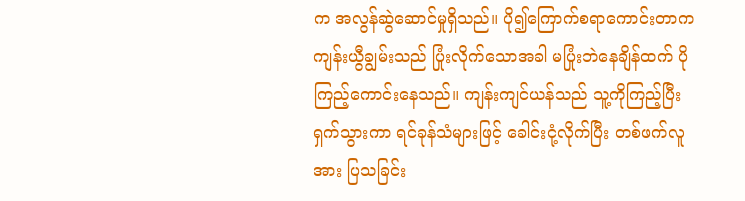က အလွန်ဆွဲဆောင်မှုရှိသည်။ ပို၍ကြောက်စရာကောင်းတာက ကျန်းယွီချွမ်းသည် ပြုံးလိုက်သောအခါ မပြုံးဘဲနေချိန်ထက် ပိုကြည့်ကောင်းနေသည်။ ကျန်းကျင်ယန်သည် သူ့ကိုကြည့်ပြီး ရှက်သွားကာ ရင်ခုန်သံများဖြင့် ခေါင်းငုံ့လိုက်ပြီး တစ်ဖက်လူအား ပြသခြင်း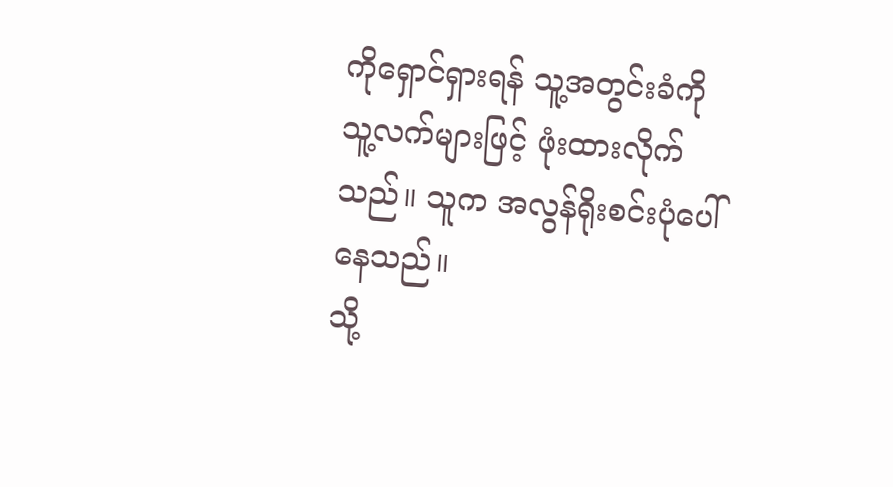ကိုရှောင်ရှားရန် သူ့အတွင်းခံကို သူ့လက်များဖြင့် ဖုံးထားလိုက်သည်။ သူက အလွန်ရိုးစင်းပုံပေါ်နေသည်။
သို့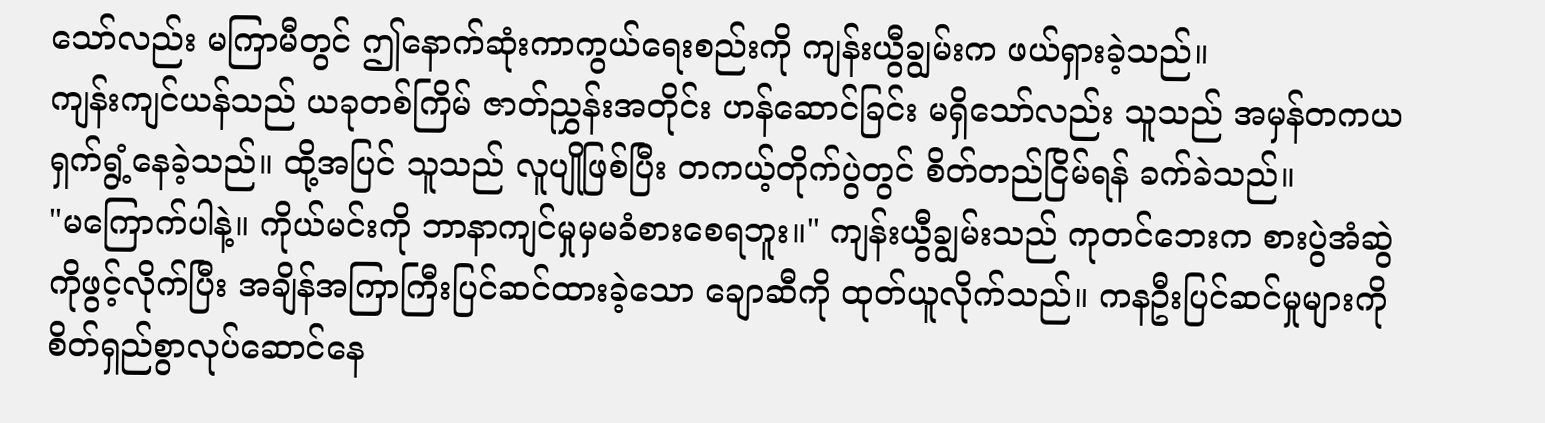သော်လည်း မကြာမီတွင် ဤနောက်ဆုံးကာကွယ်ရေးစည်းကို ကျန်းယွီချွမ်းက ဖယ်ရှားခဲ့သည်။
ကျန်းကျင်ယန်သည် ယခုတစ်ကြိမ် ဇာတ်ညွှန်းအတိုင်း ဟန်ဆောင်ခြင်း မရှိသော်လည်း သူသည် အမှန်တကယ ရှက်ရွံ့နေခဲ့သည်။ ထို့အပြင် သူသည် လူပျိုဖြစ်ပြီး တကယ့်တိုက်ပွဲတွင် စိတ်တည်ငြိမ်ရန် ခက်ခဲသည်။
"မကြောက်ပါနဲ့။ ကိုယ်မင်းကို ဘာနာကျင်မှုမှမခံစားစေရဘူး။" ကျန်းယွီချွမ်းသည် ကုတင်ဘေးက စားပွဲအံဆွဲကိုဖွင့်လိုက်ပြီး အချိန်အကြာကြီးပြင်ဆင်ထားခဲ့သော ချောဆီကို ထုတ်ယူလိုက်သည်။ ကနဦးပြင်ဆင်မှုများကို စိတ်ရှည်စွာလုပ်ဆောင်နေ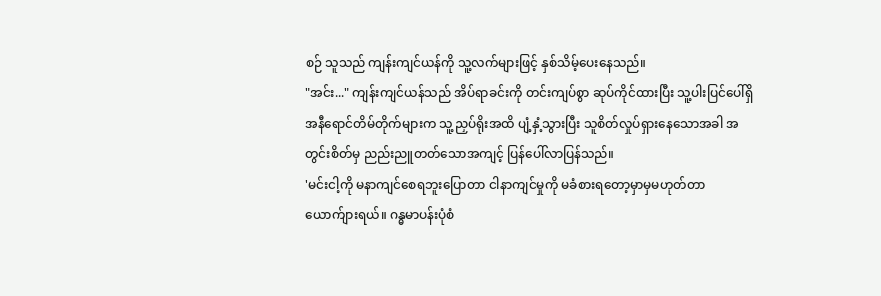စဉ် သူသည် ကျန်းကျင်ယန်ကို သူ့လက်များဖြင့် နှစ်သိမ့်ပေးနေသည်။
"အင်း..." ကျန်းကျင်ယန်သည် အိပ်ရာခင်းကို တင်းကျပ်စွာ ဆုပ်ကိုင်ထားပြီး သူ့ပါးပြင်ပေါ်ရှိ အနီရောင်တိမ်တိုက်များက သူ့ညှပ်ရိုးအထိ ပျံ့နှံ့သွားပြီး သူစိတ်လှုပ်ရှားနေသောအခါ အတွင်းစိတ်မှ ညည်းညူတတ်သောအကျင့် ပြန်ပေါ်လာပြန်သည်။
'မင်းငါ့ကို မနာကျင်စေရဘူးပြောတာ ငါနာကျင်မှုကို မခံစားရတော့မှာမှမဟုတ်တာ ယောက်ျားရယ်။ ဂန္ဓမာပန်းပုံစံ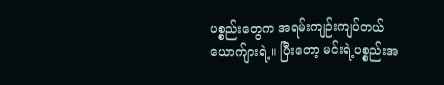ပစ္စည်းတွေက အရမ်းကျဉ်းကျပ်တယ် ယောက်ျားရဲ့။ ပြီးတော့ မင်းရဲ့ပစ္စည်းအ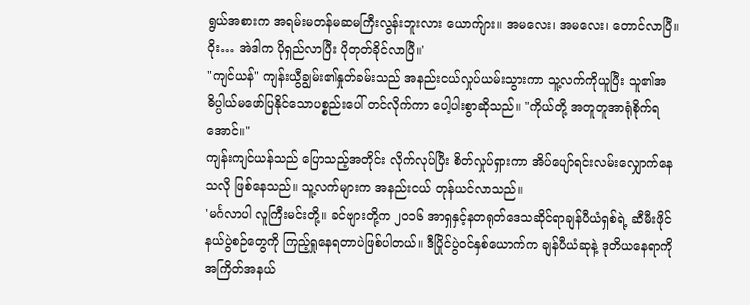ရွယ်အစားက အရမ်းမတန်မဆမကြီးလွန်းဘူးလား ယောက်ျား။ အမလေး၊ အမလေး၊ တောင်လာပြီ။ ဝိုး… အဲဒါက ပိုရှည်လာပြီး ပိုတုတ်ခိုင်လာပြီ။'
"ကျင်ယန်" ကျန်းယွီချွမ်း၏နှုတ်ခမ်းသည် အနည်းငယ်လှုပ်ယမ်းသွားကာ သူ့လက်ကိုယူပြီး သူ၏အဓိပ္ပါယ်မဖော်ပြနိုင်သောပစ္စည်းပေါ် တင်လိုက်ကာ ပေါ့ပါးစွာဆိုသည်။ "ကိုယ်တို့ အတူတူအာရုံစိုက်ရအောင်။"
ကျန်းကျင်ယန်သည် ပြောသည့်အတိုင်း လိုက်လုပ်ပြီး စိတ်လှုပ်ရှားကာ အိပ်ပျော်ရင်းလမ်းလျှောက်နေသလို ဖြစ်နေသည်။ သူ့လက်များက အနည်းငယ် တုန်ယင်လာသည်။
'မင်္ဂလာပါ လူကြီးမင်းတို့။ ခင်ဗျားတို့က ၂၀၁၆ အာရှနှင့်နတရုတ်ဒေသဆိုင်ရာချန်ပီယံရှစ်ရဲ့ ဆီမီးဖိုင်နယ်ပွဲစဉ်တွေကို ကြည့်ရှုနေရတာပဲဖြစ်ပါတယ်။ ဒီပြိုင်ပွဲဝင်နှစ်ယောက်က ချန်ပီယံဆုနဲ့ ဒုတိယနေရာကို အကြိတ်အနယ်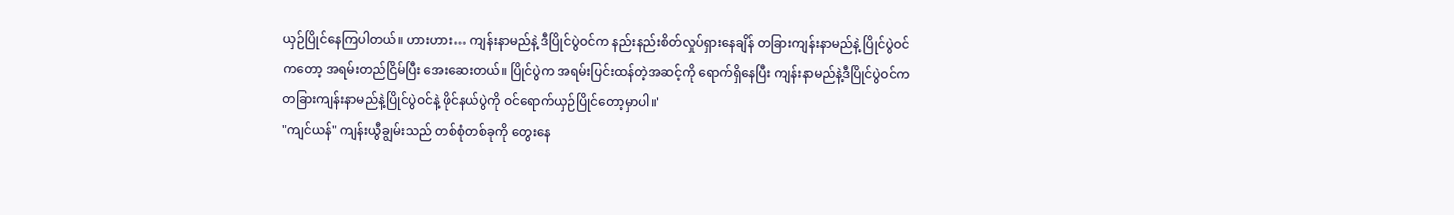ယှဉ်ပြိုင်နေကြပါတယ်။ ဟားဟား… ကျန်းနာမည်နဲ့ ဒီပြိုင်ပွဲဝင်က နည်းနည်းစိတ်လှုပ်ရှားနေချိန် တခြားကျန်းနာမည်နဲ့ ပြိုင်ပွဲဝင်ကတော့ အရမ်းတည်ငြိမ်ပြီး အေးဆေးတယ်။ ပြိုင်ပွဲက အရမ်းပြင်းထန်တဲ့အဆင့်ကို ရောက်ရှိနေပြီး ကျန်းနာမည်နဲ့ဒီပြိုင်ပွဲဝင်က တခြားကျန်းနာမည်နဲ့ပြိုင်ပွဲဝင်နဲ့ ဖိုင်နယ်ပွဲကို ဝင်ရောက်ယှဉ်ပြိုင်တော့မှာပါ။'
"ကျင်ယန်" ကျန်းယွီချွမ်းသည် တစ်စုံတစ်ခုကို တွေးနေ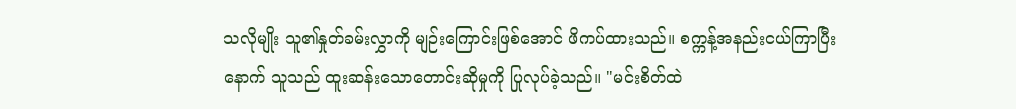သလိုမျိုး သူ၏နှုတ်ခမ်းလွှာကို မျဉ်းကြောင်းဖြစ်အောင် ဖိကပ်ထားသည်။ စက္ကန့်အနည်းငယ်ကြာပြီးနောက် သူသည် ထူးဆန်းသောတောင်းဆိုမှုကို ပြုလုပ်ခဲ့သည်။ "မင်းစိတ်ထဲ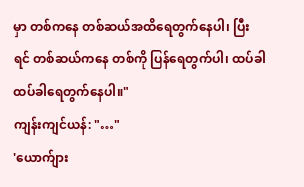မှာ တစ်ကနေ တစ်ဆယ်အထိရေတွက်နေပါ၊ ပြီးရင် တစ်ဆယ်ကနေ တစ်ကို ပြန်ရေတွက်ပါ၊ ထပ်ခါထပ်ခါရေတွက်နေပါ။"
ကျန်းကျင်ယန်: "…"
'ယောက်ျား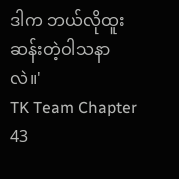ဒါက ဘယ်လိုထူးဆန်းတဲ့ဝါသနာလဲ။'
TK Team Chapter 43